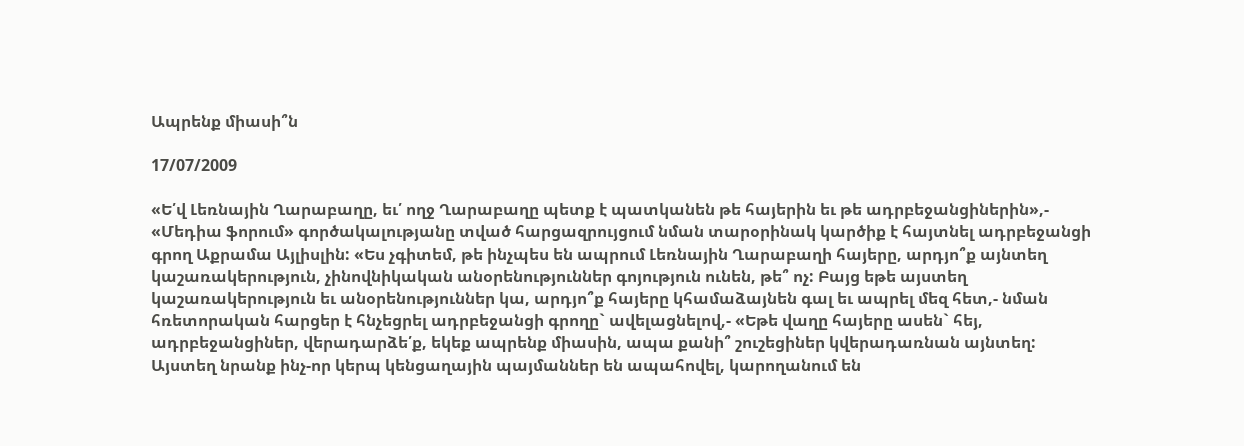Ապրենք միասի՞ն

17/07/2009

«Ե՛վ Լեռնային Ղարաբաղը, եւ՛ ողջ Ղարաբաղը պետք է պատկանեն թե հայերին եւ թե ադրբեջանցիներին»,- «Մեդիա ֆորում» գործակալությանը տված հարցազրույցում նման տարօրինակ կարծիք է հայտնել ադրբեջանցի գրող Աքրամա Այլիսլին: «Ես չգիտեմ, թե ինչպես են ապրում Լեռնային Ղարաբաղի հայերը, արդյո՞ք այնտեղ կաշառակերություն, չինովնիկական անօրենություններ գոյություն ունեն, թե՞ ոչ: Բայց եթե այստեղ կաշառակերություն եւ անօրենություններ կա, արդյո՞ք հայերը կհամաձայնեն գալ եւ ապրել մեզ հետ,- նման հռետորական հարցեր է հնչեցրել ադրբեջանցի գրողը` ավելացնելով,- «Եթե վաղը հայերը ասեն` հեյ, ադրբեջանցիներ, վերադարձե՛ք, եկեք ապրենք միասին, ապա քանի՞ շուշեցիներ կվերադառնան այնտեղ: Այստեղ նրանք ինչ-որ կերպ կենցաղային պայմաններ են ապահովել, կարողանում են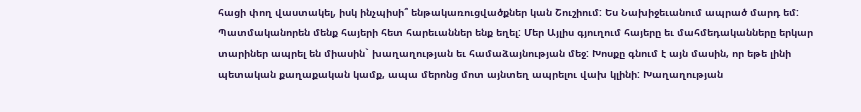հացի փող վաստակել, իսկ ինչպիսի՞ ենթակառուցվածքներ կան Շուշիում: Ես Նախիջեւանում ապրած մարդ եմ: Պատմականորեն մենք հայերի հետ հարեւաններ ենք եղել: Մեր Այլիս գյուղում հայերը եւ մահմեդականները երկար տարիներ ապրել են միասին` խաղաղության եւ համաձայնության մեջ: Խոսքը գնում է այն մասին, որ եթե լինի պետական քաղաքական կամք, ապա մերոնց մոտ այնտեղ ապրելու վախ կլինի: Խաղաղության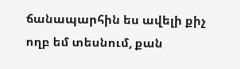ճանապարհին ես ավելի քիչ ողբ եմ տեսնում, քան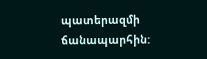պատերազմի ճանապարհին: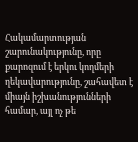Հակամարտության շարունակությունը, որը քարոզում է երկու կողմերի ղեկավարությունը, շահավետ է միայն իշխանությունների համար, այլ ոչ թե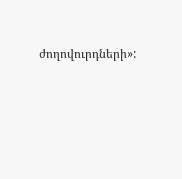ժողովուրդների»: